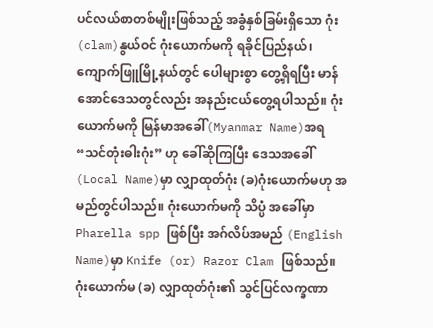ပင်လယ်စာတစ်မျိုးဖြစ်သည့် အခွံနှစ်ခြမ်းရှိသော ဂုံး(clam)နွယ်ဝင် ဂုံးယောက်မကို ရခိုင်ပြည်နယ်၊ ကျောက်ဖြူမြို့နယ်တွင် ပေါများစွာ တွေ့ရှိရပြီး မာန်အောင်ဒေသတွင်လည်း အနည်းငယ်တွေ့ရပါသည်။ ဂုံးယောက်မကို မြန်မာအခေါ်(Myanmar Name)အရ “သင်တုံးဓါးဂုံး” ဟု ခေါ်ဆိုကြပြီး ဒေသအခေါ်(Local Name)မှာ လျှာထုတ်ဂုံး (ခ)ဂုံးယောက်မဟု အမည်တွင်ပါသည်။ ဂုံးယောက်မကို သိပ္ပံ အခေါ်မှာ Pharella spp ဖြစ်ပြီး အဂ်လိပ်အမည် (English Name)မှာ Knife (or) Razor Clam ဖြစ်သည်။
ဂုံးယောက်မ (ခ) လျှာထုတ်ဂုံး၏ သွင်ပြင်လက္ခဏာ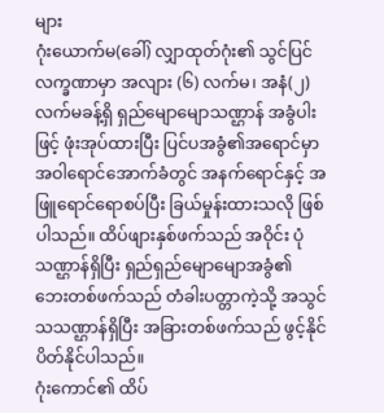များ
ဂုံးယောက်မ(ခေါ်) လျှာထုတ်ဂုံး၏ သွင်ပြင်လက္ခဏာမှာ အလျား (၆) လက်မ၊ အနံ(၂) လက်မခန့်ရှိ ရှည်မျောမျောသဏ္ဌာန် အခွံပါးဖြင့် ဖုံးအုပ်ထားပြီး ပြင်ပအခွံ၏အရောင်မှာ အဝါရောင်အောက်ခံတွင် အနက်ရောင်နှင့် အဖြူရောင်ရောစပ်ပြီး ခြယ်မှုန်းထားသလို ဖြစ်ပါသည်။ ထိပ်ဖျားနှစ်ဖက်သည် အဝိုင်း ပုံသဏ္ဌာန်ရှိပြီး ရှည်ရှည်မျောမျောအခွံ၏ ဘေးတစ်ဖက်သည် တံခါးပတ္တာကဲ့သို့ အသွင်သသဏ္ဌာန်ရှိပြီး အခြားတစ်ဖက်သည် ဖွင့်နိုင်ပိတ်နိုင်ပါသည်။
ဂုံးကောင်၏ ထိပ်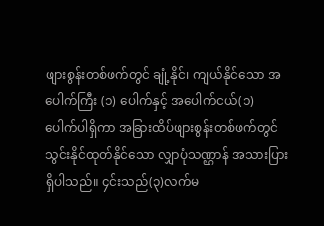ဖျားစွန်းတစ်ဖက်တွင် ချုံ့နိုင်၊ ကျယ်နိုင်သော အပေါက်ကြီး (၁) ပေါက်နှင့် အပေါက်ငယ်(၁) ပေါက်ပါရှိကာ အခြားထိပ်ဖျားစွန်းတစ်ဖက်တွင် သွင်းနိုင်ထုတ်နိုင်သော လျှာပုံသဏ္ဌာန် အသားပြားရှိပါသည်။ ၄င်းသည်(၃)လက်မ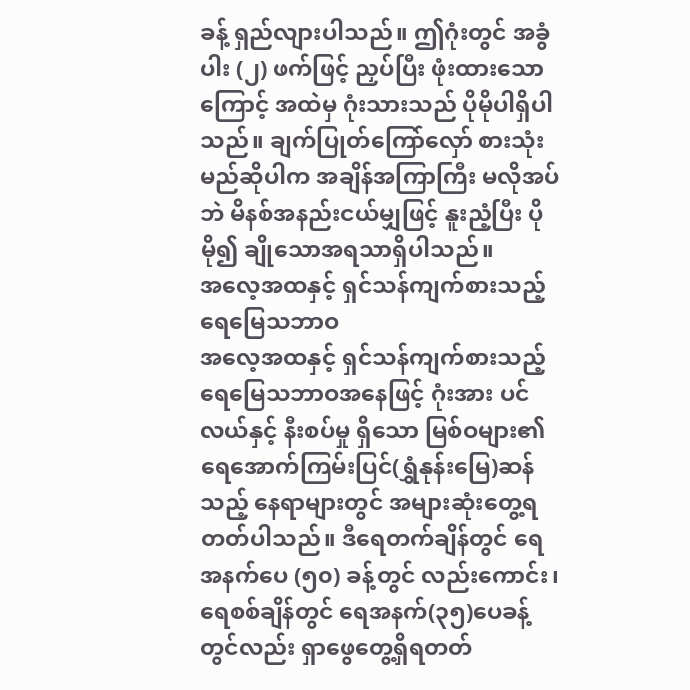ခန့် ရှည်လျားပါသည်။ ဤဂုံးတွင် အခွံပါး (၂) ဖက်ဖြင့် ညှပ်ပြီး ဖုံးထားသောကြောင့် အထဲမှ ဂုံးသားသည် ပိုမိုပါရှိပါသည်။ ချက်ပြုတ်ကြော်လှော် စားသုံးမည်ဆိုပါက အချိန်အကြာကြီး မလိုအပ်ဘဲ မိနစ်အနည်းငယ်မျှဖြင့် နူးညံ့ပြီး ပိုမို၍ ချိုသောအရသာရှိပါသည်။
အလေ့အထနှင့် ရှင်သန်ကျက်စားသည့် ရေမြေသဘာဝ
အလေ့အထနှင့် ရှင်သန်ကျက်စားသည့် ရေမြေသဘာဝအနေဖြင့် ဂုံးအား ပင်လယ်နှင့် နီးစပ်မှု ရှိသော မြစ်ဝများ၏ ရေအောက်ကြမ်းပြင်(ရွှံနုန်းမြေ)ဆန်သည့် နေရာများတွင် အများဆုံးတွေ့ရတတ်ပါသည်။ ဒီရေတက်ချိန်တွင် ရေအနက်ပေ (၅၀) ခန့်တွင် လည်းကောင်း၊ ရေစစ်ချိန်တွင် ရေအနက်(၃၅)ပေခန့်တွင်လည်း ရှာဖွေတွေ့ရှိရတတ်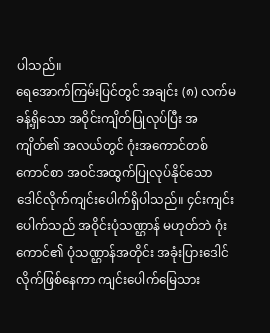ပါသည်။
ရေအောက်ကြမ်းပြင်တွင် အချင်း (၈) လက်မခန့်ရှိသော အဝိုင်းကျိတ်ပြုလုပ်ပြီး အကျိတ်၏ အလယ်တွင် ဂုံးအကောင်တစ်ကောင်စာ အဝင်အထွက်ပြုလုပ်နိုင်သော ဒေါင်လိုက်ကျင်းပေါက်ရှိပါသည်။ ၄င်းကျင်းပေါက်သည် အဝိုင်းပုံသဏ္ဌာန် မဟုတ်ဘဲ ဂုံးကောင်၏ ပုံသဏ္ဌာန်အတိုင်း အခုံးပြားဒေါင်လိုက်ဖြစ်နေကာ ကျင်းပေါက်မြေသား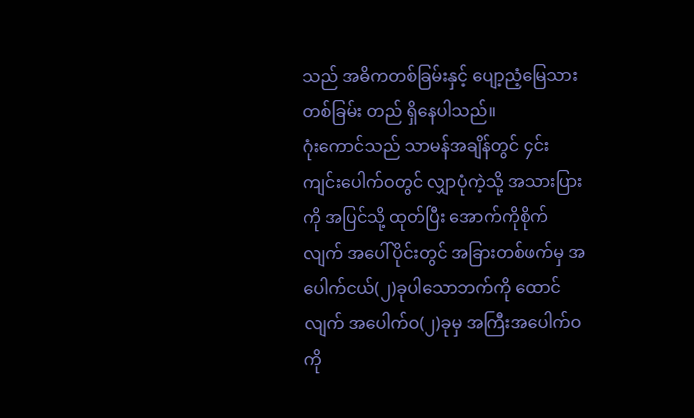သည် အဓိကတစ်ခြမ်းနှင့် ပျော့ညံ့မြေသားတစ်ခြမ်း တည် ရှိနေပါသည်။
ဂုံးကောင်သည် သာမန်အချိန်တွင် ၄င်းကျင်းပေါက်ဝတွင် လျှာပုံကဲ့သို့ အသားပြားကို အပြင်သို့ ထုတ်ပြီး အောက်ကိုစိုက်လျက် အပေါ်ပိုင်းတွင် အခြားတစ်ဖက်မှ အပေါက်ငယ်(၂)ခုပါသောဘက်ကို ထောင်လျက် အပေါက်ဝ(၂)ခုမှ အကြီးအပေါက်ဝကို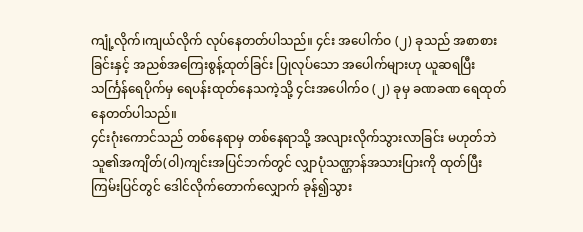ကျုံ့လိုက်၊ကျယ်လိုက် လုပ်နေတတ်ပါသည်။ ၄င်း အပေါက်ဝ (၂) ခုသည် အစာစားခြင်းနှင့် အညစ်အကြေးစွန့်ထုတ်ခြင်း ပြုလုပ်သော အပေါက်များဟု ယူဆရပြီး သင်္ကြန်ရေပိုက်မှ ရေပန်းထုတ်နေသကဲ့သို့ ၄င်းအပေါက်ဝ (၂) ခုမှ ခဏခဏ ရေထုတ်နေတတ်ပါသည်။
၄င်းဂုံးကောင်သည် တစ်နေရာမှ တစ်နေရာသို့ အလျားလိုက်သွားလာခြင်း မဟုတ်ဘဲ သူ၏အကျိတ်(ဝါ)ကျင်းအပြင်ဘက်တွင် လျှာပုံသဏ္ဌာန်အသားပြားကို ထုတ်ပြီး ကြမ်းပြင်တွင် ဒေါင်လိုက်တောက်လျှောက် ခုန်၍သွား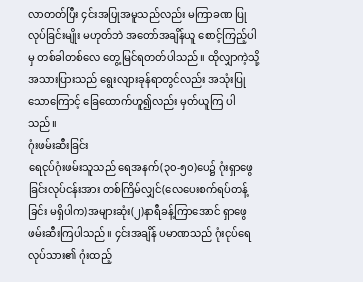လာတတ်ပြီး ၄င်းအပြုအမူသည်လည်း မကြာခဏ ပြုလုပ်ခြင်းမျိုး မဟုတ်ဘဲ အတော်အချိန်ယူ စောင့်ကြည့်ပါမှ တစ်ခါတစ်လေ တွေ့မြင်ရတတ်ပါသည်။ ထိုလျှာကဲ့သို့ အသားပြားသည် ရွေးလျားခုန်ရာတွင်လည်း အသုံးပြုသောကြောင့် ခြေထောက်ဟူ၍လည်း မှတ်ယူကြ ပါသည်။
ဂုံးဖမ်းဆီးခြင်း
ရေငုပ်ဂုံးဖမ်းသူသည် ရေအနက်(၃၀-၅၀)ပေ၌ ဂုံးရှာဖွေခြင်းလုပ်ငန်းအား တစ်ကြိမ်လျှင်(လေပေးစက်ရပ်တန့်ခြင်း မရှိပါက)အများဆုံး(၂)နာရီခန့်ကြာအောင် ရှာဖွေဖမ်းဆီးကြပါသည်။ ၄င်းအချိန် ပမာဏသည် ဂုံးငုပ်ရေလုပ်သား၏ ဂုံးထည့်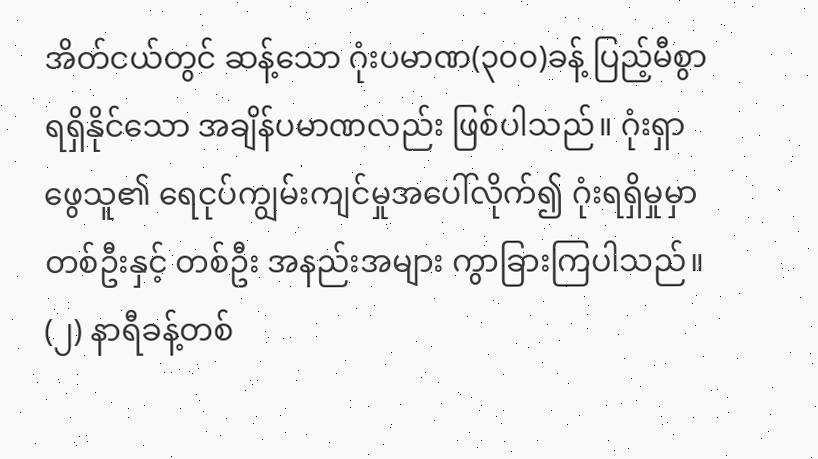အိတ်ငယ်တွင် ဆန့်သော ဂုံးပမာဏ(၃၀၀)ခန့် ပြည့်မီစွာ ရရှိနိုင်သော အချိန်ပမာဏလည်း ဖြစ်ပါသည်။ ဂုံးရှာဖွေသူ၏ ရေငုပ်ကျွမ်းကျင်မှုအပေါ်လိုက်၍ ဂုံးရရှိမှုမှာ တစ်ဦးနှင့် တစ်ဦး အနည်းအများ ကွာခြားကြပါသည်။ (၂) နာရီခန့်တစ်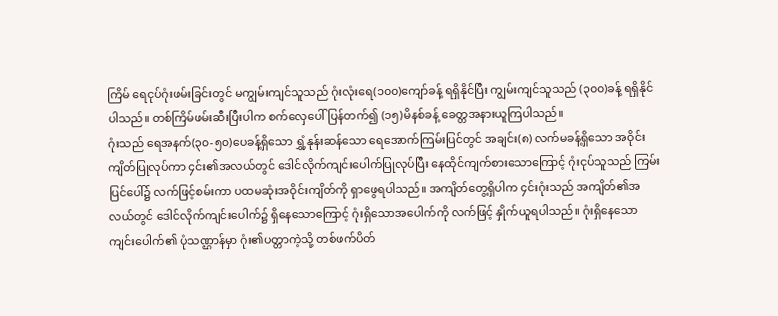ကြိမ် ရေငုပ်ဂုံးဖမ်းခြင်းတွင် မကျွမ်းကျင်သူသည် ဂုံးလုံးရေ(၁၀၀)ကျော်ခန့် ရရှိနိုင်ပြီး ကျွမ်းကျင်သူသည် (၃၀၀)ခန့် ရရှိနိုင်ပါသည်။ တစ်ကြိမ်ဖမ်းဆီးပြီးပါက စက်လှေပေါ်ပြန်တက်၍ (၁၅)မိနစ်ခန့် ခေတ္တအနားယူကြပါသည်။
ဂုံးသည် ရေအနက်(၃၀-၅၀)ပေခန့်ရှိသော ရွှံ့နုန်းဆန်သော ရေအောက်ကြမ်းပြင်တွင် အချင်း(၈) လက်မခန့်ရှိသော အဝိုင်းကျိတ်ပြုလုပ်ကာ ၄င်း၏အလယ်တွင် ဒေါင်လိုက်ကျင်းပေါက်ပြုလုပ်ပြီး နေထိုင်ကျက်စားသောကြောင့် ဂုံးငုပ်သူသည် ကြမ်းပြင်ပေါ်၌ လက်ဖြင့်စမ်းကာ ပထမဆုံးအဝိုင်းကျိတ်ကို ရှာဖွေရပါသည်။ အကျိတ်တွေ့ရှိပါက ၄င်းဂုံးသည် အကျိတ်၏အလယ်တွင် ဒေါင်လိုက်ကျင်းပေါက်၌ ရှိနေသောကြောင့် ဂုံးရှိသောအပေါက်ကို လက်ဖြင့် နှိုက်ယူရပါသည်။ ဂုံးရှိနေသော ကျင်းပေါက်၏ ပုံသဏ္ဌာန်မှာ ဂုံး၏ပတ္တာကဲ့သို့ တစ်ဖက်ပိတ်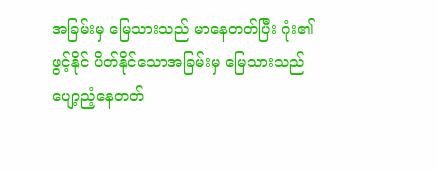အခြမ်းမှ မြေသားသည် မာနေတတ်ပြီး ဂုံး၏ဖွင့်နိုင် ပိတ်နိုင်သောအခြမ်းမှ မြေသားသည် ပျော့ညံ့နေတတ်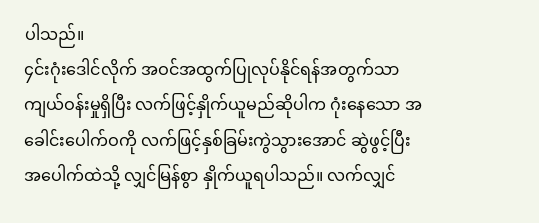ပါသည်။
၄င်းဂုံးဒေါင်လိုက် အဝင်အထွက်ပြုလုပ်နိုင်ရန်အတွက်သာ ကျယ်ဝန်းမှုရှိပြီး လက်ဖြင့်နှိုက်ယူမည်ဆိုပါက ဂုံးနေသော အခေါင်းပေါက်ဝကို လက်ဖြင့်နှစ်ခြမ်းကွဲသွားအောင် ဆွဲဖွင့်ပြီး အပေါက်ထဲသို့ လျှင်မြန်စွာ နှိုက်ယူရပါသည်။ လက်လျှင်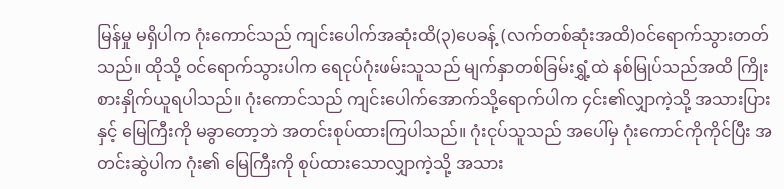မြန်မှု မရှိပါက ဂုံးကောင်သည် ကျင်းပေါက်အဆုံးထိ(၃)ပေခန့် (လက်တစ်ဆုံးအထိ)ဝင်ရောက်သွားတတ်သည်။ ထိုသို့ ဝင်ရောက်သွားပါက ရေငုပ်ဂုံးဖမ်းသူသည် မျက်နှာတစ်ခြမ်းရွှံ့ထဲ နစ်မြုပ်သည်အထိ ကြိုးစားနှိုက်ယူရပါသည်။ ဂုံးကောင်သည် ကျင်းပေါက်အောက်သို့ရောက်ပါက ၄င်း၏လျှာကဲ့သို့ အသားပြားနှင့် မြေကြီးကို မခွာတော့ဘဲ အတင်းစုပ်ထားကြပါသည်။ ဂုံးငုပ်သူသည် အပေါ်မှ ဂုံးကောင်ကိုကိုင်ပြီး အတင်းဆွဲပါက ဂုံး၏ မြေကြီးကို စုပ်ထားသောလျှာကဲ့သို့ အသား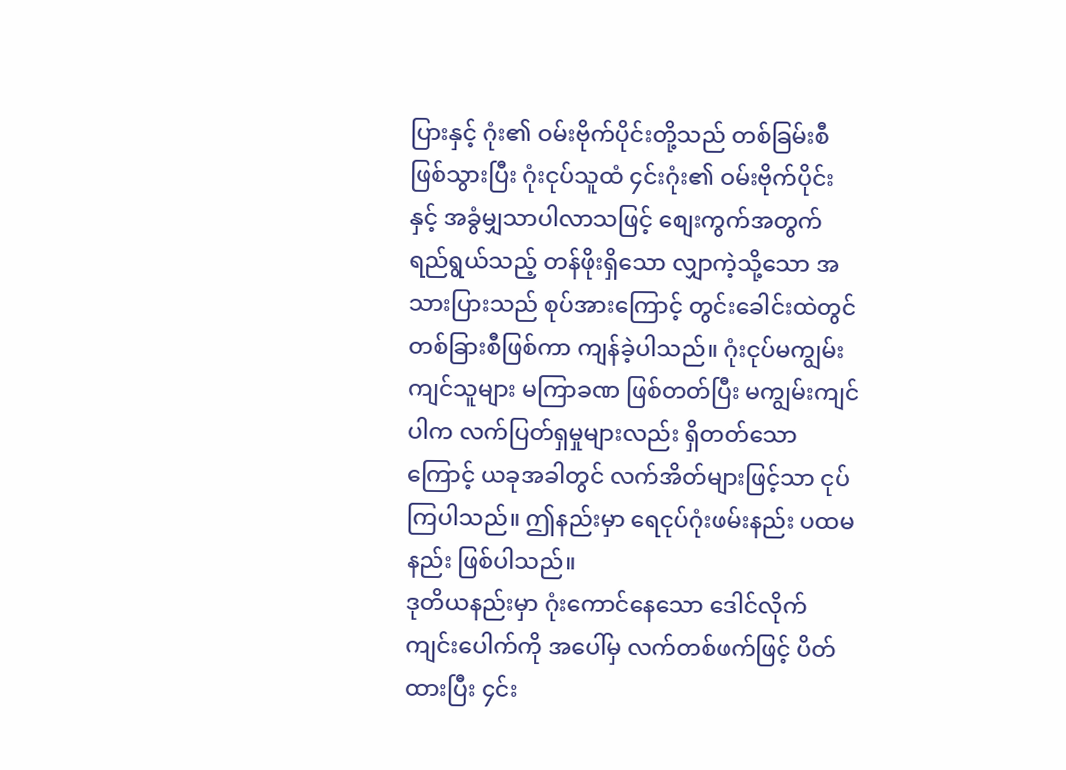ပြားနှင့် ဂုံး၏ ဝမ်းဗိုက်ပိုင်းတို့သည် တစ်ခြမ်းစီဖြစ်သွားပြီး ဂုံးငုပ်သူထံ ၄င်းဂုံး၏ ဝမ်းဗိုက်ပိုင်း နှင့် အခွံမျှသာပါလာသဖြင့် စျေးကွက်အတွက် ရည်ရွယ်သည့် တန်ဖိုးရှိသော လျှာကဲ့သို့သော အသားပြားသည် စုပ်အားကြောင့် တွင်းခေါင်းထဲတွင် တစ်ခြားစီဖြစ်ကာ ကျန်ခဲ့ပါသည်။ ဂုံးငုပ်မကျွမ်းကျင်သူများ မကြာခဏ ဖြစ်တတ်ပြီး မကျွမ်းကျင်ပါက လက်ပြတ်ရှမှုများလည်း ရှိတတ်သောကြောင့် ယခုအခါတွင် လက်အိတ်များဖြင့်သာ ငုပ်ကြပါသည်။ ဤနည်းမှာ ရေငုပ်ဂုံးဖမ်းနည်း ပထမနည်း ဖြစ်ပါသည်။
ဒုတိယနည်းမှာ ဂုံးကောင်နေသော ဒေါင်လိုက်ကျင်းပေါက်ကို အပေါ်မှ လက်တစ်ဖက်ဖြင့် ပိတ်ထားပြီး ၄င်း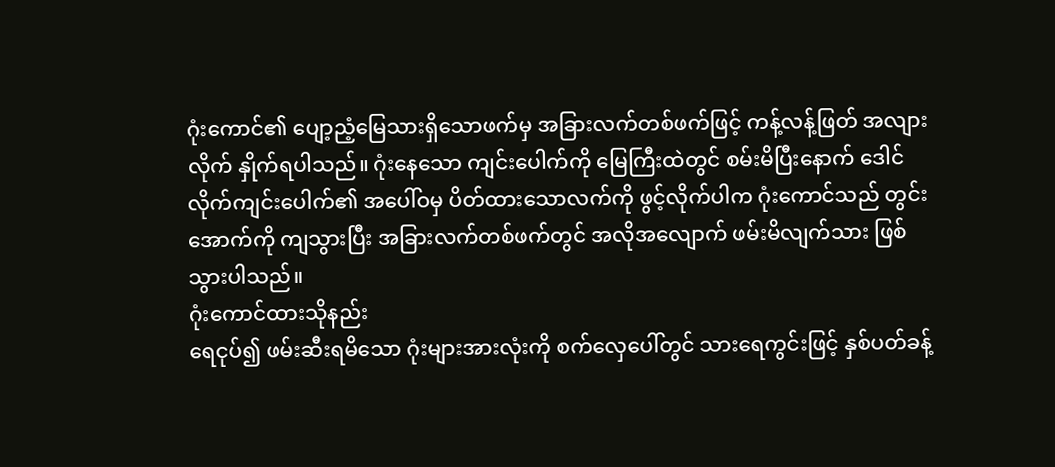ဂုံးကောင်၏ ပျော့ညံ့မြေသားရှိသောဖက်မှ အခြားလက်တစ်ဖက်ဖြင့် ကန့်လန့်ဖြတ် အလျားလိုက် နှိုက်ရပါသည်။ ဂုံးနေသော ကျင်းပေါက်ကို မြေကြီးထဲတွင် စမ်းမိပြီးနောက် ဒေါင်လိုက်ကျင်းပေါက်၏ အပေါ်ဝမှ ပိတ်ထားသောလက်ကို ဖွင့်လိုက်ပါက ဂုံးကောင်သည် တွင်းအောက်ကို ကျသွားပြီး အခြားလက်တစ်ဖက်တွင် အလိုအလျောက် ဖမ်းမိလျက်သား ဖြစ်သွားပါသည်။
ဂုံးကောင်ထားသိုနည်း
ရေငုပ်၍ ဖမ်းဆီးရမိသော ဂုံးများအားလုံးကို စက်လှေပေါ်တွင် သားရေကွင်းဖြင့် နှစ်ပတ်ခန့်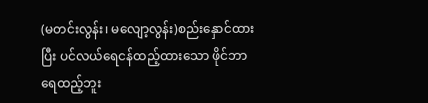(မတင်းလွန်း၊ မလျော့လွန်း)စည်းနှောင်ထားပြီး ပင်လယ်ရေငန်ထည့်ထားသော ဖိုင်ဘာရေထည့်ဘူး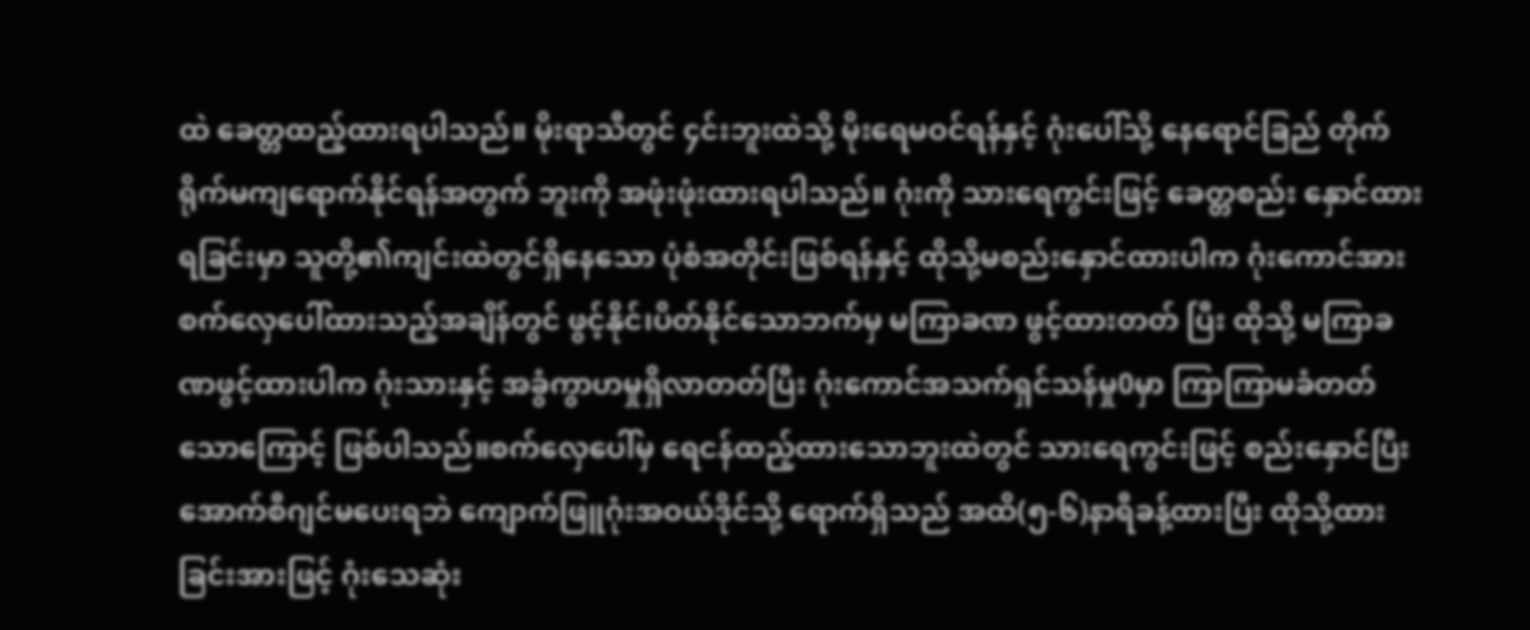ထဲ ခေတ္တထည့်ထားရပါသည်။ မိုးရာသီတွင် ၄င်းဘူးထဲသို့ မိုးရေမဝင်ရန်နှင့် ဂုံးပေါ်သို့ နေရောင်ခြည် တိုက်ရိုက်မကျရောက်နိုင်ရန်အတွက် ဘူးကို အဖုံးဖုံးထားရပါသည်။ ဂုံးကို သားရေကွင်းဖြင့် ခေတ္တစည်း နှောင်ထားရခြင်းမှာ သူတို့၏ကျင်းထဲတွင်ရှိနေသော ပုံစံအတိုင်းဖြစ်ရန်နှင့် ထိုသို့မစည်းနှောင်ထားပါက ဂုံးကောင်အား စက်လှေပေါ်ထားသည့်အချိန်တွင် ဖွင့်နိုင်၊ပိတ်နိုင်သောဘက်မှ မကြာခဏ ဖွင့်ထားတတ် ပြီး ထိုသို့ မကြာခဏဖွင့်ထားပါက ဂုံးသားနှင့် အခွံကွာဟမှုရှိလာတတ်ပြီး ဂုံးကောင်အသက်ရှင်သန်မှု0မှာ ကြာကြာမခံတတ်သောကြောင့် ဖြစ်ပါသည်။စက်လှေပေါ်မှ ရေငန်ထည့်ထားသောဘူးထဲတွင် သားရေကွင်းဖြင့် စည်းနှောင်ပြီး အောက်စီဂျင်မပေးရဘဲ ကျောက်ဖြူဂုံးအဝယ်ဒိုင်သို့ ရောက်ရှိသည် အထိ(၅-၆)နာရီခန့်ထားပြီး ထိုသို့ထားခြင်းအားဖြင့် ဂုံးသေဆုံး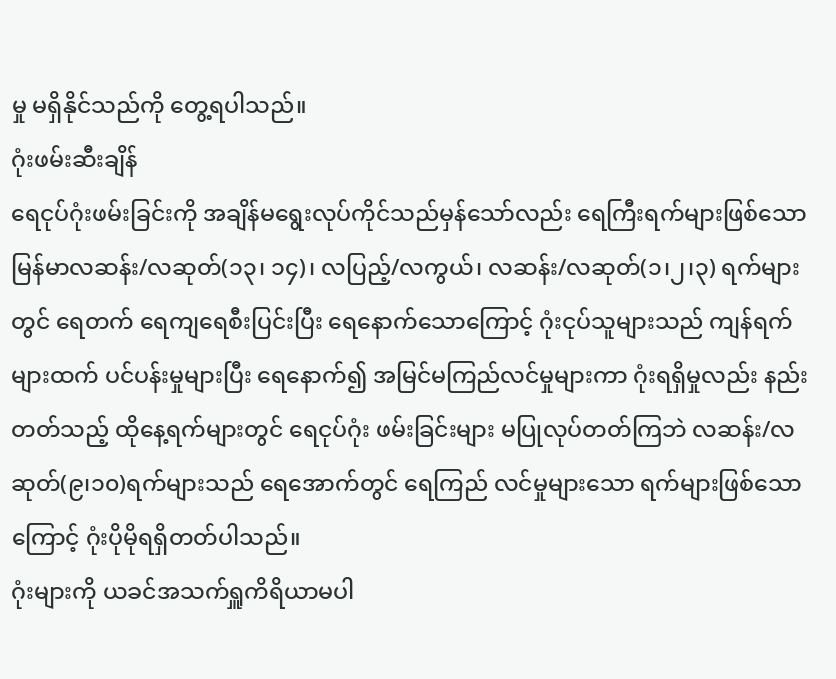မှု မရှိနိုင်သည်ကို တွေ့ရပါသည်။
ဂုံးဖမ်းဆီးချိန်
ရေငုပ်ဂုံးဖမ်းခြင်းကို အချိန်မရွေးလုပ်ကိုင်သည်မှန်သော်လည်း ရေကြီးရက်များဖြစ်သော မြန်မာလဆန်း/လဆုတ်(၁၃၊ ၁၄)၊ လပြည့်/လကွယ်၊ လဆန်း/လဆုတ်(၁၊၂၊၃) ရက်များတွင် ရေတက် ရေကျရေစီးပြင်းပြီး ရေနောက်သောကြောင့် ဂုံးငုပ်သူများသည် ကျန်ရက်များထက် ပင်ပန်းမှုများပြီး ရေနောက်၍ အမြင်မကြည်လင်မှုများကာ ဂုံးရရှိမှုလည်း နည်းတတ်သည့် ထိုနေ့ရက်များတွင် ရေငုပ်ဂုံး ဖမ်းခြင်းများ မပြုလုပ်တတ်ကြဘဲ လဆန်း/လဆုတ်(၉၊၁၀)ရက်များသည် ရေအောက်တွင် ရေကြည် လင်မှုများသော ရက်များဖြစ်သောကြောင့် ဂုံးပိုမိုရရှိတတ်ပါသည်။
ဂုံးများကို ယခင်အသက်ရှူကိရိယာမပါ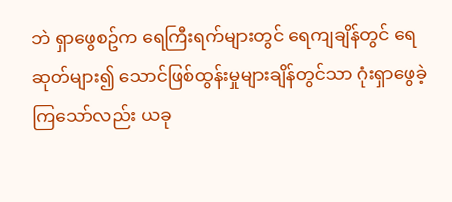ဘဲ ရှာဖွေစဥ်က ရေကြီးရက်များတွင် ရေကျချိန်တွင် ရေဆုတ်များ၍ သောင်ဖြစ်ထွန်းမှုများချိန်တွင်သာ ဂုံးရှာဖွေခဲ့ကြသော်လည်း ယခု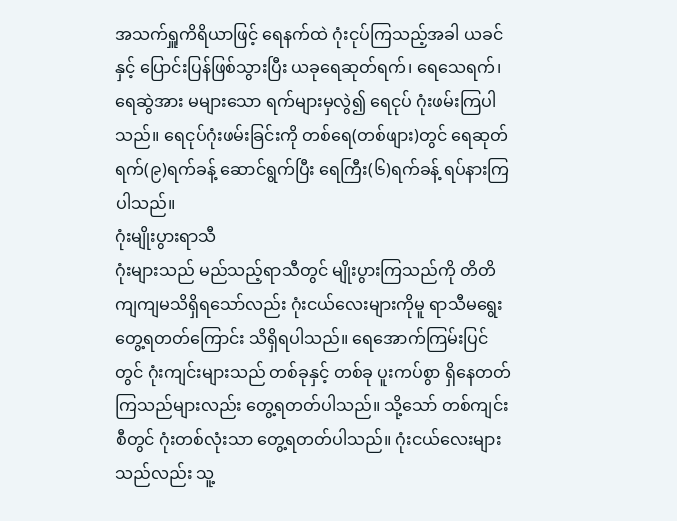အသက်ရှူကိရိယာဖြင့် ရေနက်ထဲ ဂုံးငုပ်ကြသည့်အခါ ယခင်နှင့် ပြောင်းပြန်ဖြစ်သွားပြီး ယခုရေဆုတ်ရက်၊ ရေသေရက်၊ ရေဆွဲအား မများသော ရက်များမှလွဲ၍ ရေငုပ် ဂုံးဖမ်းကြပါသည်။ ရေငုပ်ဂုံးဖမ်းခြင်းကို တစ်ရေ(တစ်ဖျား)တွင် ရေဆုတ်ရက်(၉)ရက်ခန့် ဆောင်ရွက်ပြီး ရေကြီး(၆)ရက်ခန့် ရပ်နားကြပါသည်။
ဂုံးမျိုးပွားရာသီ
ဂုံးများသည် မည်သည့်ရာသီတွင် မျိုးပွားကြသည်ကို တိတိကျကျမသိရှိရသော်လည်း ဂုံးငယ်လေးများကိုမူ ရာသီမရွေးတွေ့ရတတ်ကြောင်း သိရှိရပါသည်။ ရေအောက်ကြမ်းပြင်တွင် ဂုံးကျင်းများသည် တစ်ခုနှင့် တစ်ခု ပူးကပ်စွာ ရှိနေတတ်ကြသည်များလည်း တွေ့ရတတ်ပါသည်။ သို့သော် တစ်ကျင်းစီတွင် ဂုံးတစ်လုံးသာ တွေ့ရတတ်ပါသည်။ ဂုံးငယ်လေးများသည်လည်း သူ့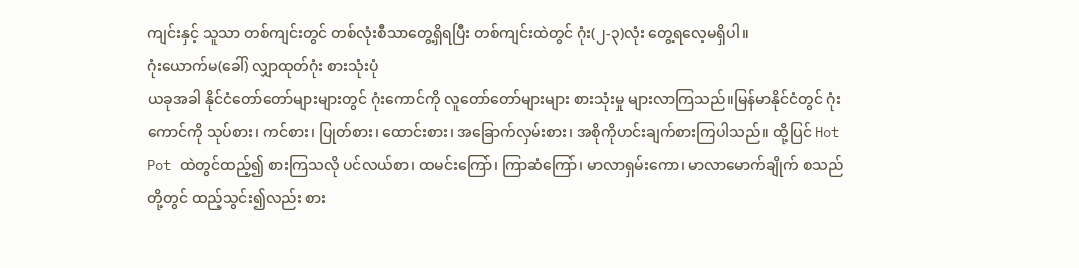ကျင်းနှင့် သူသာ တစ်ကျင်းတွင် တစ်လုံးစီသာတွေ့ရှိရပြီး တစ်ကျင်းထဲတွင် ဂုံး(၂-၃)လုံး တွေ့ရလေ့မရှိပါ။
ဂုံးယောက်မ(ခေါ်) လျှာထုတ်ဂုံး စားသုံးပုံ
ယခုအခါ နိုင်ငံတော်တော်များများတွင် ဂုံးကောင်ကို လူတော်တော်များများ စားသုံးမှု များလာကြသည်။မြန်မာနိုင်ငံတွင် ဂုံးကောင်ကို သုပ်စား၊ ကင်စား၊ ပြုတ်စား၊ ထောင်းစား၊ အခြောက်လှမ်းစား၊ အစိုကိုဟင်းချက်စားကြပါသည်။ ထို့ပြင် Hot Pot ထဲတွင်ထည့်၍ စားကြသလို ပင်လယ်စာ၊ ထမင်းကြော်၊ ကြာဆံကြော်၊ မာလာရှမ်းကော၊ မာလာမောက်ချိုက် စသည်တို့တွင် ထည့်သွင်း၍လည်း စား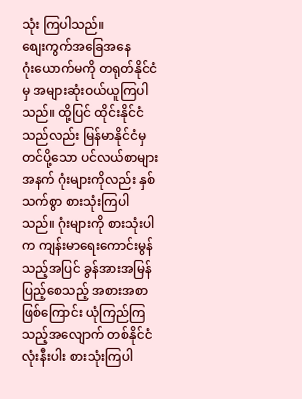သုံး ကြပါသည်။
စျေးကွက်အခြေအနေ
ဂုံးယောက်မကို တရုတ်နိုင်ငံမှ အများဆုံးဝယ်ယူကြပါသည်။ ထို့ပြင် ထိုင်းနိုင်ငံသည်လည်း မြန်မာနိုင်ငံမှတင်ပို့သော ပင်လယ်စာများအနက် ဂုံးများကိုလည်း နှစ်သက်စွာ စားသုံးကြပါသည်။ ဂုံးများကို စားသုံးပါက ကျန်းမာရေးကောင်းမွန်သည့်အပြင် ခွန်အားအမြန်ပြည့်စေသည့် အစားအစာဖြစ်ကြောင်း ယုံကြည်ကြသည့်အလျောက် တစ်နိုင်ငံလုံးနီးပါး စားသုံးကြပါ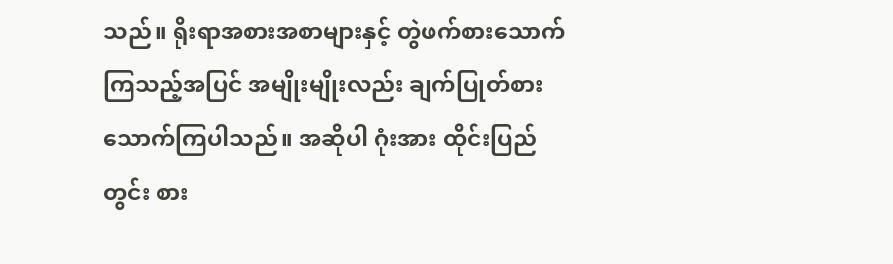သည်။ ရိုးရာအစားအစာများနှင့် တွဲဖက်စားသောက်ကြသည့်အပြင် အမျိုးမျိုးလည်း ချက်ပြုတ်စားသောက်ကြပါသည်။ အဆိုပါ ဂုံးအား ထိုင်းပြည်တွင်း စား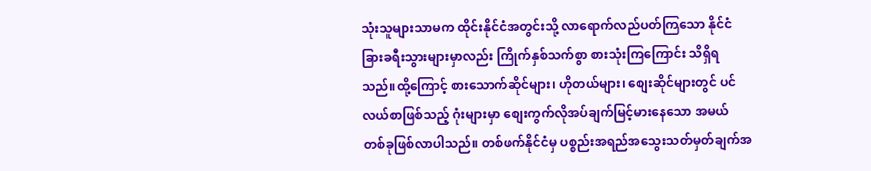သုံးသူများသာမက ထိုင်းနိုင်ငံအတွင်းသို့ လာရောက်လည်ပတ်ကြသော နိုင်ငံခြားခရီးသွားများမှာလည်း ကြိုက်နှစ်သက်စွာ စားသုံးကြကြောင်း သိရှိရသည်။ထို့ကြောင့် စားသောက်ဆိုင်များ၊ ဟိုတယ်များ၊ စျေးဆိုင်များတွင် ပင်လယ်စာဖြစ်သည့် ဂုံးများမှာ စျေးကွက်လိုအပ်ချက်မြင့်မားနေသော အမယ် တစ်ခုဖြစ်လာပါသည်။ တစ်ဖက်နိုင်ငံမှ ပစ္စည်းအရည်အသွေးသတ်မှတ်ချက်အ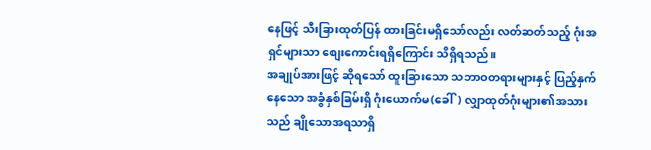နေဖြင့် သီးခြားထုတ်ပြန် ထားခြင်းမရှိသော်လည်း လတ်ဆတ်သည့် ဂုံးအရှင်များသာ စျေးကောင်းရရှိကြောင်း သိရှိရသည်။
အချုပ်အားဖြင့် ဆိုရသော် ထူးခြားသော သဘာဝတရားများနှင့် ပြည့်နှက်နေသော အခွံနှစ်ခြမ်းရှိ ဂုံးယောက်မ(ခေါ်) လျှာထုတ်ဂုံးများ၏အသားသည် ချိုသောအရသာရှိ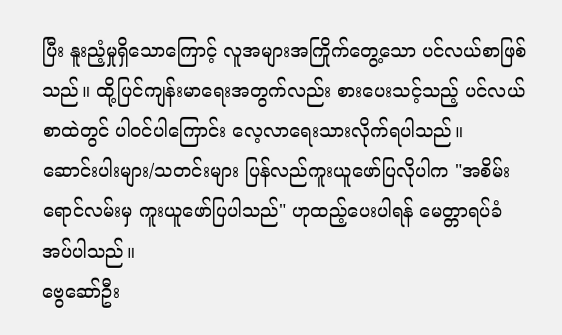ပြီး နူးညံ့မှုရှိသောကြောင့် လူအများအကြိုက်တွေ့သော ပင်လယ်စာဖြစ်သည်။ ထို့ပြင်ကျန်းမာရေးအတွက်လည်း စားပေးသင့်သည့် ပင်လယ်စာထဲတွင် ပါဝင်ပါကြောင်း လေ့လာရေးသားလိုက်ရပါသည်။
ဆောင်းပါးများ/သတင်းများ ပြန်လည်ကူးယူဖော်ပြလိုပါက "အစိမ်းရောင်လမ်းမှ ကူးယူဖော်ပြပါသည်" ဟုထည့်ပေးပါရန် မေတ္တာရပ်ခံအပ်ပါသည်။
ဗွေဆော်ဦး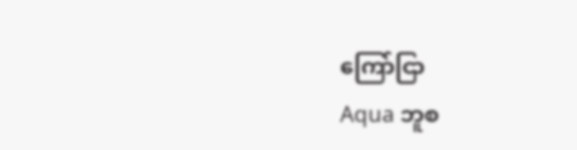ကြော်ငြာ
Aqua ဘူစ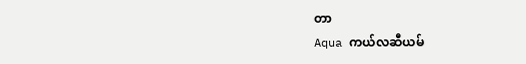တာ
Aqua ကယ်လဆီယမ်